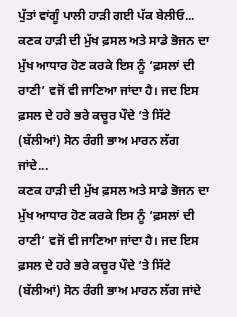ਪੁੱਤਾਂ ਵਾਂਗੂੰ ਪਾਲੀ ਹਾੜੀ ਗਈ ਪੱਕ ਬੇਲੀਓ...
ਕਣਕ ਹਾੜੀ ਦੀ ਮੁੱਖ ਫ਼ਸਲ ਅਤੇ ਸਾਡੇ ਭੋਜਨ ਦਾ ਮੁੱਖ ਆਧਾਰ ਹੋਣ ਕਰਕੇ ਇਸ ਨੂੰ ‘ਫ਼ਸਲਾਂ ਦੀ ਰਾਣੀ’ ਵਜੋਂ ਵੀ ਜਾਣਿਆ ਜਾਂਦਾ ਹੈ। ਜਦ ਇਸ ਫ਼ਸਲ ਦੇ ਹਰੇ ਭਰੇ ਕਚੂਰ ਪੌਦੇ ’ਤੇ ਸਿੱਟੇ (ਬੱਲੀਆਂ) ਸੋਨ ਰੰਗੀ ਭਾਅ ਮਾਰਨ ਲੱਗ ਜਾਂਦੇ...
ਕਣਕ ਹਾੜੀ ਦੀ ਮੁੱਖ ਫ਼ਸਲ ਅਤੇ ਸਾਡੇ ਭੋਜਨ ਦਾ ਮੁੱਖ ਆਧਾਰ ਹੋਣ ਕਰਕੇ ਇਸ ਨੂੰ ‘ਫ਼ਸਲਾਂ ਦੀ ਰਾਣੀ’ ਵਜੋਂ ਵੀ ਜਾਣਿਆ ਜਾਂਦਾ ਹੈ। ਜਦ ਇਸ ਫ਼ਸਲ ਦੇ ਹਰੇ ਭਰੇ ਕਚੂਰ ਪੌਦੇ ’ਤੇ ਸਿੱਟੇ (ਬੱਲੀਆਂ) ਸੋਨ ਰੰਗੀ ਭਾਅ ਮਾਰਨ ਲੱਗ ਜਾਂਦੇ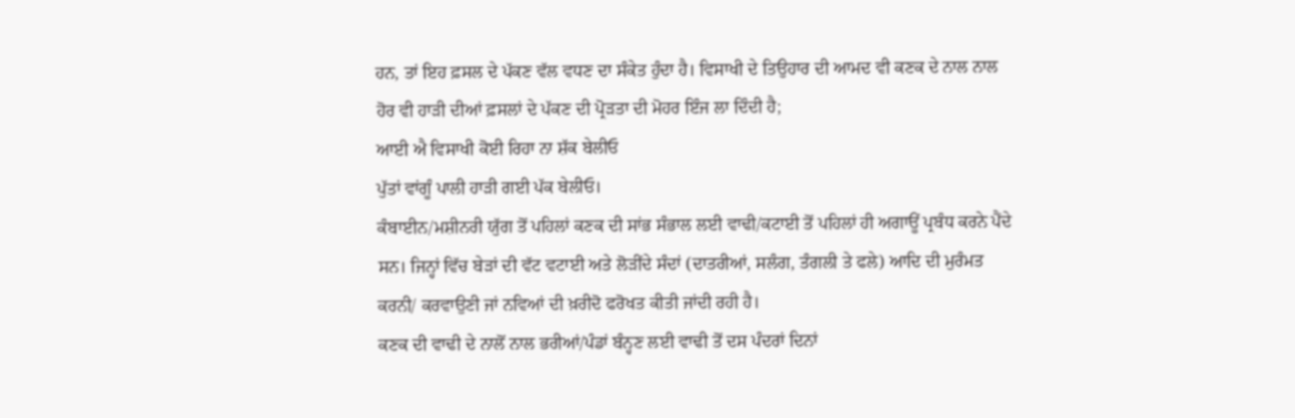ਹਨ, ਤਾਂ ਇਹ ਫ਼ਸਲ ਦੇ ਪੱਕਣ ਵੱਲ ਵਧਣ ਦਾ ਸੰਕੇਤ ਹੁੰਦਾ ਹੈ। ਵਿਸਾਖੀ ਦੇ ਤਿਉਹਾਰ ਦੀ ਆਮਦ ਵੀ ਕਣਕ ਦੇ ਨਾਲ ਨਾਲ ਹੋਰ ਵੀ ਹਾੜੀ ਦੀਆਂ ਫ਼ਸਲਾਂ ਦੇ ਪੱਕਣ ਦੀ ਪ੍ਰੋੜਤਾ ਦੀ ਮੋਹਰ ਇੰਜ ਲਾ ਦਿੰਦੀ ਹੈ;
ਆਈ ਐ ਵਿਸਾਖੀ ਕੋਈ ਰਿਹਾ ਨਾ ਸ਼ੱਕ ਬੇਲੀਓ
ਪੁੱਤਾਂ ਵਾਂਗੂੰ ਪਾਲੀ ਹਾੜੀ ਗਈ ਪੱਕ ਬੇਲੀਓ।
ਕੰਬਾਈਨ/ਮਸ਼ੀਨਰੀ ਯੁੱਗ ਤੋਂ ਪਹਿਲਾਂ ਕਣਕ ਦੀ ਸਾਂਭ ਸੰਭਾਲ ਲਈ ਵਾਢੀ/ਕਟਾਈ ਤੋਂ ਪਹਿਲਾਂ ਹੀ ਅਗਾਊਂ ਪ੍ਰਬੰਧ ਕਰਨੇ ਪੈਂਦੇ ਸਨ। ਜਿਨ੍ਹਾਂ ਵਿੱਚ ਬੇੜਾਂ ਦੀ ਵੱਟ ਵਟਾਈ ਅਤੇ ਲੋੜੀਂਦੇ ਸੰਦਾਂ (ਦਾਤਰੀਆਂ, ਸਲੰਗ, ਤੰਗਲੀ ਤੇ ਫਲੇ) ਆਦਿ ਦੀ ਮੁਰੰਮਤ ਕਰਨੀ/ ਕਰਵਾਉਣੀ ਜਾਂ ਨਵਿਆਂ ਦੀ ਖ਼ਰੀਦੋ ਫਰੋਖਤ ਕੀਤੀ ਜਾਂਦੀ ਰਹੀ ਹੈ।
ਕਣਕ ਦੀ ਵਾਢੀ ਦੇ ਨਾਲੋਂ ਨਾਲ ਭਰੀਆਂ/ਪੰਡਾਂ ਬੰਨ੍ਹਣ ਲਈ ਵਾਢੀ ਤੋਂ ਦਸ ਪੰਦਰਾਂ ਦਿਨਾਂ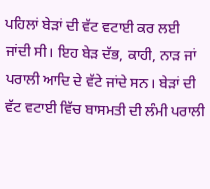ਪਹਿਲਾਂ ਬੇੜਾਂ ਦੀ ਵੱਟ ਵਟਾਈ ਕਰ ਲਈ ਜਾਂਦੀ ਸੀ। ਇਹ ਬੇੜ ਦੱਭ, ਕਾਹੀ, ਨਾੜ ਜਾਂ ਪਰਾਲੀ ਆਦਿ ਦੇ ਵੱਟੇ ਜਾਂਦੇ ਸਨ। ਬੇੜਾਂ ਦੀ ਵੱਟ ਵਟਾਈ ਵਿੱਚ ਬਾਸਮਤੀ ਦੀ ਲੰਮੀ ਪਰਾਲੀ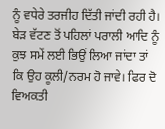ਨੂੰ ਵਧੇਰੇ ਤਰਜੀਹ ਦਿੱਤੀ ਜਾਂਦੀ ਰਹੀ ਹੈ। ਬੇੜ ਵੱਟਣ ਤੋਂ ਪਹਿਲਾਂ ਪਰਾਲੀ ਆਦਿ ਨੂੰ ਕੁਝ ਸਮੇਂ ਲਈ ਭਿਉਂ ਲਿਆ ਜਾਂਦਾ ਤਾਂ ਕਿ ਉਹ ਕੂਲੀ/ਨਰਮ ਹੋ ਜਾਵੇ। ਫਿਰ ਦੋ ਵਿਅਕਤੀ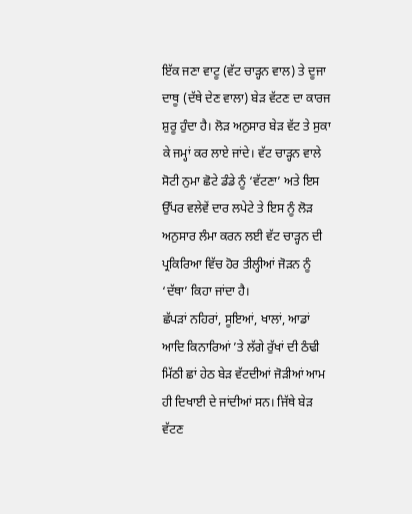ਇੱਕ ਜਣਾ ਵਾਟੂ (ਵੱਟ ਚਾੜ੍ਹਨ ਵਾਲ) ਤੇ ਦੂਜਾ ਦਾਥੂ (ਦੱਥੇ ਦੇਣ ਵਾਲਾ) ਬੇੜ ਵੱਟਣ ਦਾ ਕਾਰਜ ਸ਼ੁਰੂ ਹੁੰਦਾ ਹੈ। ਲੋੜ ਅਨੁਸਾਰ ਬੇੜ ਵੱਟ ਤੇ ਸੁਕਾ ਕੇ ਜਮ੍ਹਾਂ ਕਰ ਲਾਏ ਜਾਂਦੇ। ਵੱਟ ਚਾੜ੍ਹਨ ਵਾਲੇ ਸੋਟੀ ਨੁਮਾ ਛੋਟੇ ਡੰਡੇ ਨੂੰ ‘ਵੱਟਣਾ’ ਅਤੇ ਇਸ ਉੱਪਰ ਵਲੇਵੇਂ ਦਾਰ ਲਪੇਟੇ ਤੇ ਇਸ ਨੂੰ ਲੋੜ ਅਨੁਸਾਰ ਲੰਮਾ ਕਰਨ ਲਈ ਵੱਟ ਚਾੜ੍ਹਨ ਦੀ ਪ੍ਰਕਿਰਿਆ ਵਿੱਚ ਹੋਰ ਤੀਲ੍ਹੀਆਂ ਜੋੜਨ ਨੂੰ ‘ਦੱਥਾ’ ਕਿਹਾ ਜਾਂਦਾ ਹੈ।
ਛੱਪੜਾਂ ਨਹਿਰਾਂ, ਸੂਇਆਂ, ਖਾਲਾਂ, ਆਡਾਂ ਆਦਿ ਕਿਨਾਰਿਆਂ ’ਤੇ ਲੱਗੇ ਰੁੱਖਾਂ ਦੀ ਠੰਢੀ ਮਿੱਠੀ ਛਾਂ ਹੇਠ ਬੇੜ ਵੱਟਦੀਆਂ ਜੋੜੀਆਂ ਆਮ ਹੀ ਦਿਖਾਈ ਦੇ ਜਾਂਦੀਆਂ ਸਨ। ਜਿੱਥੇ ਬੇੜ ਵੱਟਣ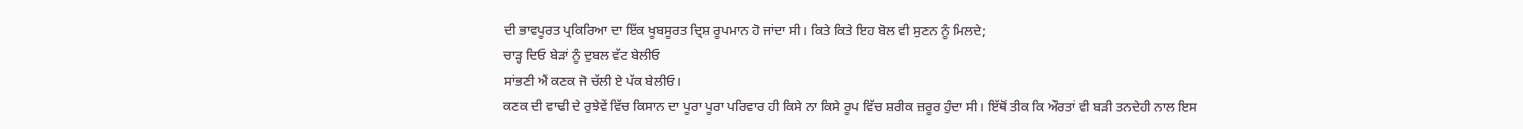ਦੀ ਭਾਵਪੂਰਤ ਪ੍ਰਕਿਰਿਆ ਦਾ ਇੱਕ ਖੂਬਸੂਰਤ ਦ੍ਰਿਸ਼ ਰੂਪਮਾਨ ਹੋ ਜਾਂਦਾ ਸੀ। ਕਿਤੇ ਕਿਤੇ ਇਹ ਬੋਲ ਵੀ ਸੁਣਨ ਨੂੰ ਮਿਲਦੇ;
ਚਾੜ੍ਹ ਦਿਓ ਬੇੜਾਂ ਨੂੰ ਦੁਬਲ ਵੱਟ ਬੇਲੀਓ
ਸਾਂਭਣੀ ਐਂ ਕਣਕ ਜੋ ਚੱਲੀ ਏ ਪੱਕ ਬੇਲੀਓ।
ਕਣਕ ਦੀ ਵਾਢੀ ਦੇ ਰੁਝੇਵੇਂ ਵਿੱਚ ਕਿਸਾਨ ਦਾ ਪੂਰਾ ਪੂਰਾ ਪਰਿਵਾਰ ਹੀ ਕਿਸੇ ਨਾ ਕਿਸੇ ਰੂਪ ਵਿੱਚ ਸ਼ਰੀਕ ਜ਼ਰੂਰ ਹੁੰਦਾ ਸੀ। ਇੱਥੋਂ ਤੀਕ ਕਿ ਔਰਤਾਂ ਵੀ ਬੜੀ ਤਨਦੇਹੀ ਨਾਲ ਇਸ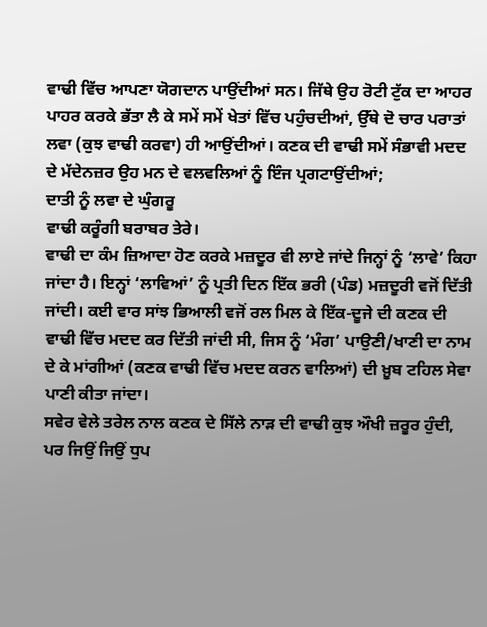ਵਾਢੀ ਵਿੱਚ ਆਪਣਾ ਯੋਗਦਾਨ ਪਾਉਂਦੀਆਂ ਸਨ। ਜਿੱਥੇ ਉਹ ਰੋਟੀ ਟੁੱਕ ਦਾ ਆਹਰ ਪਾਹਰ ਕਰਕੇ ਭੱਤਾ ਲੈ ਕੇ ਸਮੇਂ ਸਮੇਂ ਖੇਤਾਂ ਵਿੱਚ ਪਹੁੰਚਦੀਆਂ, ਉੱਥੇ ਦੋ ਚਾਰ ਪਰਾਤਾਂ ਲਵਾ (ਕੁਝ ਵਾਢੀ ਕਰਵਾ) ਹੀ ਆਉਂਦੀਆਂ। ਕਣਕ ਦੀ ਵਾਢੀ ਸਮੇਂ ਸੰਭਾਵੀ ਮਦਦ ਦੇ ਮੱਦੇਨਜ਼ਰ ਉਹ ਮਨ ਦੇ ਵਲਵਲਿਆਂ ਨੂੰ ਇੰਜ ਪ੍ਰਗਟਾਉਂਦੀਆਂ;
ਦਾਤੀ ਨੂੰ ਲਵਾ ਦੇ ਘੁੰਗਰੂ
ਵਾਢੀ ਕਰੂੰਗੀ ਬਰਾਬਰ ਤੇਰੇ।
ਵਾਢੀ ਦਾ ਕੰਮ ਜ਼ਿਆਦਾ ਹੋਣ ਕਰਕੇ ਮਜ਼ਦੂਰ ਵੀ ਲਾਏ ਜਾਂਦੇ ਜਿਨ੍ਹਾਂ ਨੂੰ ‘ਲਾਵੇ’ ਕਿਹਾ ਜਾਂਦਾ ਹੈ। ਇਨ੍ਹਾਂ ‘ਲਾਵਿਆਂ’ ਨੂੰ ਪ੍ਰਤੀ ਦਿਨ ਇੱਕ ਭਰੀ (ਪੰਡ) ਮਜ਼ਦੂਰੀ ਵਜੋਂ ਦਿੱਤੀ ਜਾਂਦੀ। ਕਈ ਵਾਰ ਸਾਂਝ ਭਿਆਲੀ ਵਜੋਂ ਰਲ ਮਿਲ ਕੇ ਇੱਕ-ਦੂਜੇ ਦੀ ਕਣਕ ਦੀ ਵਾਢੀ ਵਿੱਚ ਮਦਦ ਕਰ ਦਿੱਤੀ ਜਾਂਦੀ ਸੀ, ਜਿਸ ਨੂੰ ‘ਮੰਗ’ ਪਾਉਣੀ/ਖਾਣੀ ਦਾ ਨਾਮ ਦੇ ਕੇ ਮਾਂਗੀਆਂ (ਕਣਕ ਵਾਢੀ ਵਿੱਚ ਮਦਦ ਕਰਨ ਵਾਲਿਆਂ) ਦੀ ਖ਼ੂਬ ਟਹਿਲ ਸੇਵਾ ਪਾਣੀ ਕੀਤਾ ਜਾਂਦਾ।
ਸਵੇਰ ਵੇਲੇ ਤਰੇਲ ਨਾਲ ਕਣਕ ਦੇ ਸਿੱਲੇ ਨਾੜ ਦੀ ਵਾਢੀ ਕੁਝ ਔਖੀ ਜ਼ਰੂਰ ਹੁੰਦੀ, ਪਰ ਜਿਉਂ ਜਿਉਂ ਧੁਪ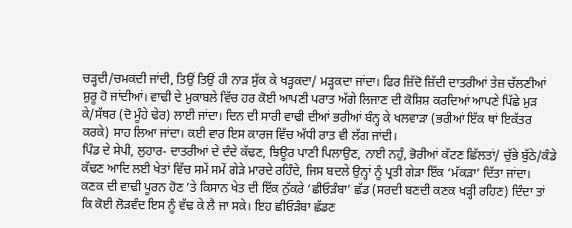ਚੜ੍ਹਦੀ/ਚਮਕਦੀ ਜਾਂਦੀ, ਤਿਉਂ ਤਿਉਂ ਹੀ ਨਾੜ ਸੁੱਕ ਕੇ ਖੜ੍ਹਕਦਾ/ ਮੜ੍ਹਕਦਾ ਜਾਂਦਾ। ਫਿਰ ਜ਼ਿੱਦੋ ਜ਼ਿੱਦੀ ਦਾਤਰੀਆਂ ਤੇਜ਼ ਚੱਲਣੀਆਂ ਸ਼ੁਰੂ ਹੋ ਜਾਂਦੀਆਂ। ਵਾਢੀ ਦੇ ਮੁਕਾਬਲੇ ਵਿੱਚ ਹਰ ਕੋਈ ਆਪਣੀ ਪਰਾਤ ਅੱਗੇ ਲਿਜਾਣ ਦੀ ਕੋਸ਼ਿਸ਼ ਕਰਦਿਆਂ ਆਪਣੇ ਪਿੱਛੇ ਮੁੜ ਕੇ/ਸੱਥਰ (ਦੋ ਮੂੰਹੇ ਢੇਰ) ਲਾਈ ਜਾਂਦਾ। ਦਿਨ ਦੀ ਸਾਰੀ ਵਾਢੀ ਦੀਆਂ ਭਰੀਆਂ ਬੰਨ੍ਹ ਕੇ ਖਲਵਾੜਾ (ਭਰੀਆਂ ਇੱਕ ਥਾਂ ਇਕੱਤਰ ਕਰਕੇ) ਸਾਹ ਲਿਆ ਜਾਂਦਾ। ਕਈ ਵਾਰ ਇਸ ਕਾਰਜ ਵਿੱਚ ਅੱਧੀ ਰਾਤ ਵੀ ਲੱਗ ਜਾਂਦੀ।
ਪਿੰਡ ਦੇ ਸੇਪੀ, ਲੁਹਾਰ- ਦਾਤਰੀਆਂ ਦੇ ਦੰਦੇ ਕੱਢਣ, ਝਿਊਰ ਪਾਣੀ ਪਿਲਾਉਣ, ਨਾਈ ਨਹੁੰ, ਭੋਰੀਆਂ ਕੱਟਣ ਛਿੱਲਤਾਂ/ ਚੁੱਭੇ ਬੁੱਠੇ/ਕੰਡੇ ਕੱਢਣ ਆਦਿ ਲਈ ਖੇਤਾਂ ਵਿੱਚ ਸਮੇਂ ਸਮੇਂ ਗੇੜੇ ਮਾਰਦੇ ਰਹਿੰਦੇ, ਜਿਸ ਬਦਲੇ ਉਨ੍ਹਾਂ ਨੂੰ ਪ੍ਰਤੀ ਗੇੜਾ ਇੱਕ ‘ਮੱਕੜਾ’ ਦਿੱਤਾ ਜਾਂਦਾ।
ਕਣਕ ਦੀ ਵਾਢੀ ਪੂਰਨ ਹੋਣ ’ਤੇ ਕਿਸਾਨ ਖੇਤ ਦੀ ਇੱਕ ਨੁੱਕਰੇ ‘ਛੀਓੜੰਬਾ’ ਛੱਡ (ਸਰਦੀ ਬਣਦੀ ਕਣਕ ਖੜ੍ਹੀ ਰਹਿਣ) ਦਿੰਦਾ ਤਾਂ ਕਿ ਕੋਈ ਲੋੜਵੰਦ ਇਸ ਨੂੰ ਵੱਢ ਕੇ ਲੈ ਜਾ ਸਕੇ। ਇਹ ਛੀਓੜੰਬਾ ਛੱਡਣ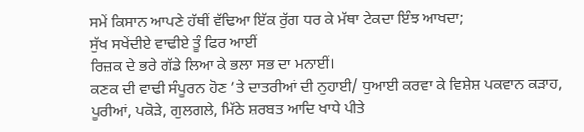ਸਮੇਂ ਕਿਸਾਨ ਆਪਣੇ ਹੱਥੀਂ ਵੱਢਿਆ ਇੱਕ ਰੁੱਗ ਧਰ ਕੇ ਮੱਥਾ ਟੇਕਦਾ ਇੰਝ ਆਖਦਾ;
ਸੁੱਖ ਸਖੇਂਦੀਏ ਵਾਢੀਏ ਤੂੰ ਫਿਰ ਆਈਂ
ਰਿਜ਼ਕ ਦੇ ਭਰੇ ਗੱਡੇ ਲਿਆ ਕੇ ਭਲਾ ਸਭ ਦਾ ਮਨਾਈਂ।
ਕਣਕ ਦੀ ਵਾਢੀ ਸੰਪੂਰਨ ਹੋਣ ’ਤੇ ਦਾਤਰੀਆਂ ਦੀ ਨੁਹਾਈ/ ਧੁਆਈ ਕਰਵਾ ਕੇ ਵਿਸ਼ੇਸ਼ ਪਕਵਾਨ ਕੜਾਹ, ਪੂਰੀਆਂ, ਪਕੋੜੇ, ਗੁਲਗਲੇ, ਮਿੱਠੇ ਸ਼ਰਬਤ ਆਦਿ ਖਾਧੇ ਪੀਤੇ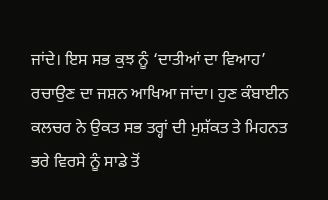ਜਾਂਦੇ। ਇਸ ਸਭ ਕੁਝ ਨੂੰ ‘ਦਾਤੀਆਂ ਦਾ ਵਿਆਹ’ ਰਚਾਉਣ ਦਾ ਜਸ਼ਨ ਆਖਿਆ ਜਾਂਦਾ। ਹੁਣ ਕੰਬਾਈਨ ਕਲਚਰ ਨੇ ਉਕਤ ਸਭ ਤਰ੍ਹਾਂ ਦੀ ਮੁਸ਼ੱਕਤ ਤੇ ਮਿਹਨਤ ਭਰੇ ਵਿਰਸੇ ਨੂੰ ਸਾਡੇ ਤੋਂ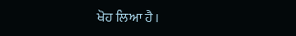ਖੋਹ ਲਿਆ ਹੈ।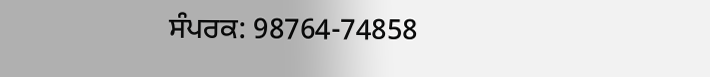ਸੰਪਰਕ: 98764-74858